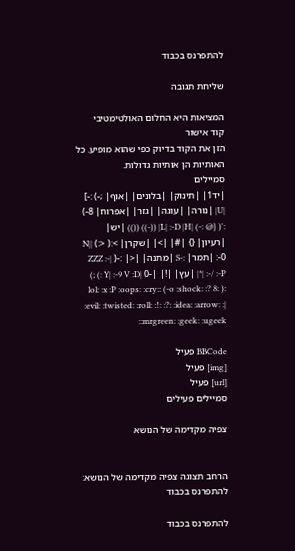להתפרנס בכבוד

שליחת תגובה

המציאות היא החלום האולטימטיבי
קוד אישור
הזן את הקוד בדיוק כפי שהוא מופיע. כל האותיות הן אותיות גדולות.
סמיילים
|יד1| |תינוק| |בלונים| |אוף| ;-) :-] |U| |נורה| |עוגה| |גזר| |אפרוח| 8-) :'( {@ :-) |L| :-D |H| ((-)) (()) |יש| |רעיון| {} |#| |>| |שקרן| >:( <:) |N| :-0 |תמר| :-S |מתנה| |<| :-( ZZZ :-| |*| :-/ :-P |עץ| |!| |-0 |Y| :-9 V :D :) ;) :( :o :shock: :? 8-) :lol: :x :P :oops: :cry: :evil: :twisted: :roll: :!: :?: :idea: :arrow: :| :mrgreen: :geek: :ugeek:

BBCode פעיל
[img] פעיל
[url] פעיל
סמיילים פעילים

צפיה מקדימה של הנושא


הרחב תצוגה צפיה מקדימה של הנושא: להתפרנס בכבוד

להתפרנס בכבוד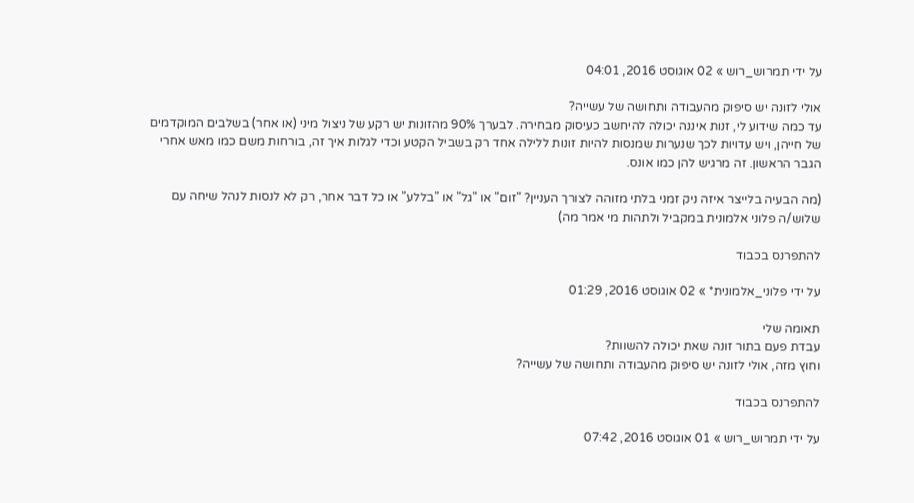על ידי תמרוש_רוש » 02 אוגוסט 2016, 04:01

אולי לזונה יש סיפוק מהעבודה ותחושה של עשייה?
עד כמה שידוע לי, זנות איננה יכולה להיחשב כעיסוק מבחירה. לבערך 90% מהזונות יש רקע של ניצול מיני (או אחר) בשלבים המוקדמים של חייהן, ויש עדויות לכך שנערות שמנסות להיות זונות ללילה אחד רק בשביל הקטע וכדי לגלות איך זה, בורחות משם כמו מאש אחרי הגבר הראשון. זה מרגיש להן כמו אונס.

(מה הבעיה בלייצר איזה ניק זמני בלתי מזוהה לצורך העניין? "זום" או "גל" או "בללע" או כל דבר אחר, רק לא לנסות לנהל שיחה עם שלוש/ה פלוני אלמונית במקביל ולתהות מי אמר מה)

להתפרנס בכבוד

על ידי פלוני_אלמונית* » 02 אוגוסט 2016, 01:29

תאומה שלי
עבדת פעם בתור זונה שאת יכולה להשוות?
וחוץ מזה, אולי לזונה יש סיפוק מהעבודה ותחושה של עשייה?

להתפרנס בכבוד

על ידי תמרוש_רוש » 01 אוגוסט 2016, 07:42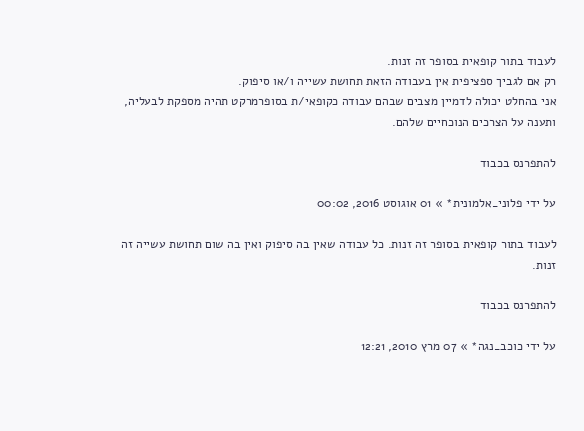לעבוד בתור קופאית בסופר זה זנות.
רק אם לגביך ספציפית אין בעבודה הזאת תחושת עשייה ו/או סיפוק.
אני בהחלט יכולה לדמיין מצבים שבהם עבודה כקופאי/ת בסופרמרקט תהיה מספקת לבעליה, ותענה על הצרכים הנוכחיים שלהם.

להתפרנס בכבוד

על ידי פלוני_אלמונית* » 01 אוגוסט 2016, 00:02

לעבוד בתור קופאית בסופר זה זנות. כל עבודה שאין בה סיפוק ואין בה שום תחושת עשייה זה זנות.

להתפרנס בכבוד

על ידי כוכב_נגה* » 07 מרץ 2010, 12:21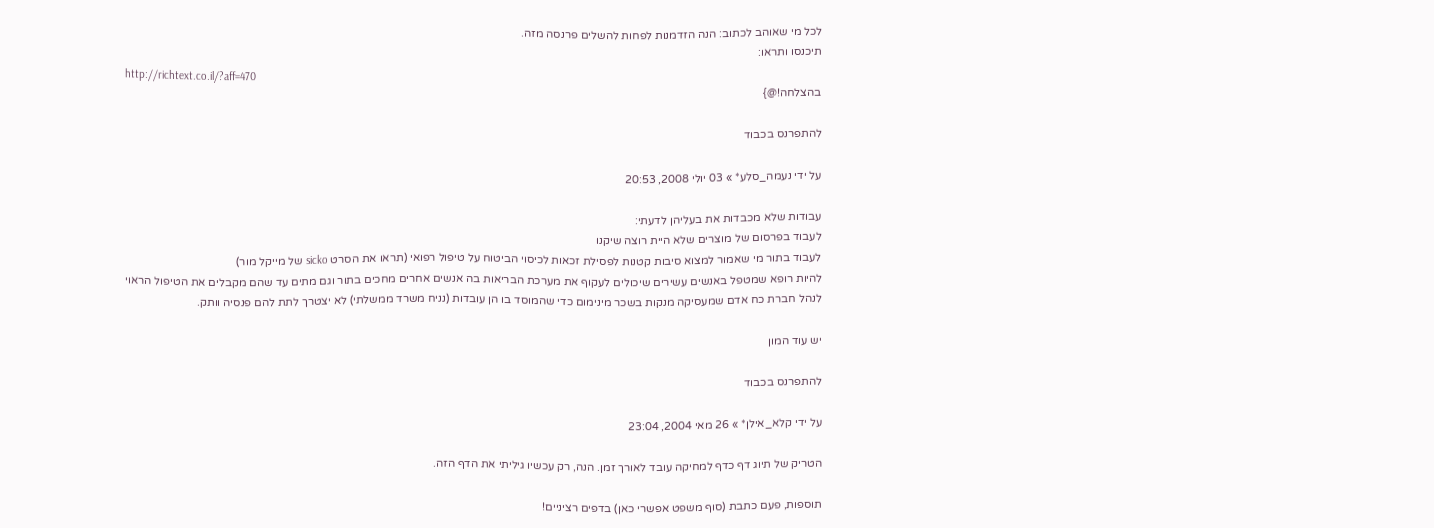לכל מי שאוהב לכתוב: הנה הזדמנות לפחות להשלים פרנסה מזה.
תיכנסו ותראו:
http://richtext.co.il/?aff=470
בהצלחה!@}

להתפרנס בכבוד

על ידי נעמה_סלע* » 03 יולי 2008, 20:53

עבודות שלא מכבדות את בעליהן לדעתי:
לעבוד בפרסום של מוצרים שלא היית רוצה שיקנו
לעבוד בתור מי שאמור למצוא סיבות קטנות לפסילת זכאות לכיסוי הביטוח על טיפול רפואי (תראו את הסרט sicko של מייקל מור)
להיות רופא שמטפל באנשים עשירים שיכולים לעקוף את מערכת הבריאות בה אנשים אחרים מחכים בתור וגם מתים עד שהם מקבלים את הטיפול הראוי
לנהל חברת כח אדם שמעסיקה מנקות בשכר מינימום כדי שהמוסד בו הן עובדות (נניח משרד ממשלתי) לא יצטרך לתת להם פנסיה וותק.

יש עוד המון

להתפרנס בכבוד

על ידי קלא_אילן* » 26 מאי 2004, 23:04

הטריק של תיוג דף כדף למחיקה עובד לאורך זמן. הנה, רק עכשיו גיליתי את הדף הזה.

תוספות, פעם כתבת (סוף משפט אפשרי כאן) בדפים רציניים!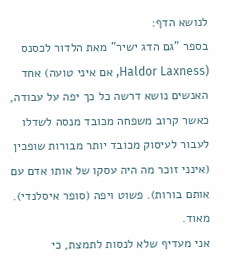לנושא הדף:
בספר "גם הדג ישיר" מאת הלדור לכסנס (Haldor Laxness, אם איני טועה) אחד האנשים נושא דרשה כל כך יפה על עבודה, כאשר קרוב משפחה מכובד מנסה לשדלו לעבור לעיסוק מכובד יותר מבורות שופכין (אינני זוכר מה היה עסקו של אותו אדם עם אותם בורות). פשוט ויפה (סופר איסלנדי). מאוד.
אני מעדיף שלא לנסות לתמצת, כי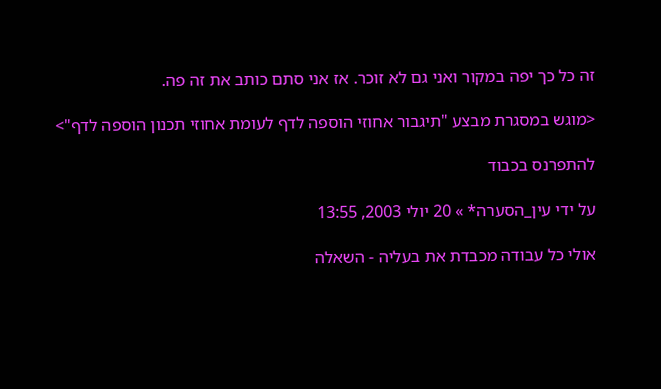זה כל כך יפה במקור ואני גם לא זוכר. אז אני סתם כותב את זה פה.

<מוגש במסגרת מבצע "תיגבור אחוזי הוספה לדף לעומת אחוזי תכנון הוספה לדף">

להתפרנס בכבוד

על ידי עין_הסערה* » 20 יולי 2003, 13:55

אולי כל עבודה מכבדת את בעליה - השאלה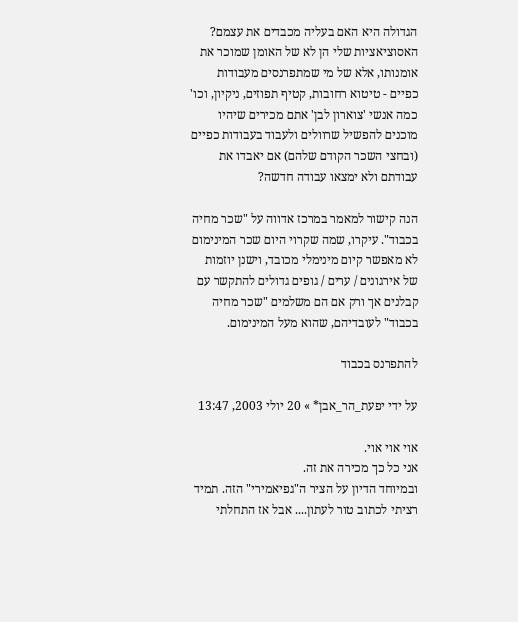הגדולה היא האם בעליה מכבדים את עצמם?
האסוציאציות שלי הן לא של האומן שמוכר את אומנותו, אלא של מי שמתפרנסים מעבודות כפיים - טיטוא רחובות, קטיף תפוזים, ניקיון, וכו'
כמה אנשי 'צוארון לבן' אתם מכירים שיהיו מוכנים להפשיל שרוולים ולעבוד בעבודות כפיים (ובחצי השכר הקודם שלהם) אם יאבדו את עבודתם ולא ימצאו עבודה חדשה?

הנה קישור למאמר במרכז אדווה על "שכר מחיה בכבוד". עיקרו, שמה שקרוי היום שכר המינימום לא מאפשר קיום מינימלי מכובד, וישנן יוזמות של אירגונים / ערים / גופים גדולים להתקשר עם קבלנים אך ורק אם הם משלמים "שכר מחיה בכבוד" לעובדיהם, שהוא מעל המינימום.

להתפרנס בכבוד

על ידי יפעת_הר_אבן* » 20 יולי 2003, 13:47

אוי אוי אוי.
אני כל כך מכירה את זה.
ובמיוחד הדיון על הציר ה"גפיאמירי" הזה. תמיד רציתי לכתוב טור לעתון.... אבל אז התחלתי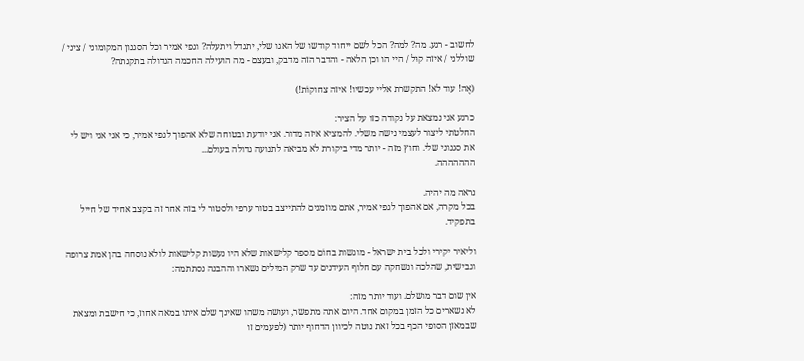לחשוב - רגע. מה? למה? הכל לשם ייחוד קודשו של האגו שלי, יתגדל ויתעלה? וגפי אמיר וכל הסגנון המקומוני / ציני / שוללני / איזה קוּל / היי הו וכן הלאה - והדבר הזה מדבק, ובעצם - מה הועילה החכמה הגדולה בתקנתה?

(אֶה! עוד לא! התקשרת אליי עכשיו! איזה צחוקוֹת!)

כרגע אני נמצאת על נקודה כזו על הציר:
החלטתי ליצור לעצמי נישה משלי. להמציא איזה מדור. אני יודעת ובטוחה שלא אהפוך לגפי אמיר, כי אני אני ויש לי את סגנוני שלי. וחוץ מזה - יותר מדי ביקורת לא מביאה לתנועה גדולה בעולם...
ההההההה.

נראה מה יהיה.
בכל מקרה, אם אהפוך לגפי אמיר, אתם מוזמנים להתייצב בטור ערפי ולסטור לי בזה אחר זה בקצב אחיד של חייל בתפקיד.

וליאיר יקירי ולכל בית ישראל - מוגשות בחוֹם מספר קלישאות שלא היו נעשות קלישאות לולא נוסחה בהן אמת צרופה וגבישית, שהלכה ונשחקה עם חלוף העידנים עד שרק המילים נשארו וההבנה נסתתמה:

אין שום דבר מושלם. ועוד יותר מזה:
לא נשארים כל הזמן במקום אחד. היום אתה מתפשר, ועושה משהו שאינך שלם איתו במאה אחוז, כי חישבת ומצאת שבמאזן הסופי הכף בכל זאת נוטה לכיוון הדחוף יותר (לפעמים זו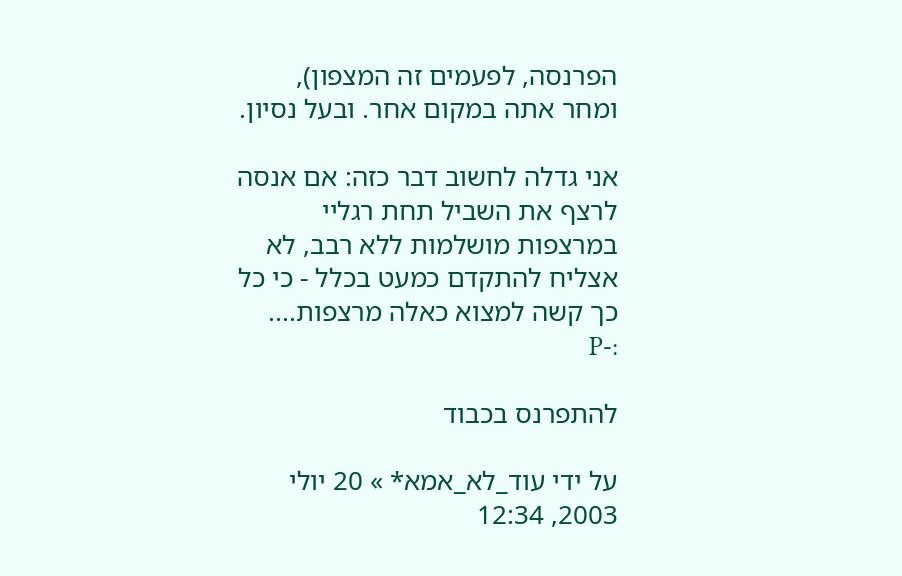הפרנסה, לפעמים זה המצפון), ומחר אתה במקום אחר. ובעל נסיון.

אני גדלה לחשוב דבר כזה: אם אנסה לרצף את השביל תחת רגליי במרצפות מושלמות ללא רבב, לא אצליח להתקדם כמעט בכלל - כי כל כך קשה למצוא כאלה מרצפות.... :-P

להתפרנס בכבוד

על ידי עוד_לא_אמא* » 20 יולי 2003, 12:34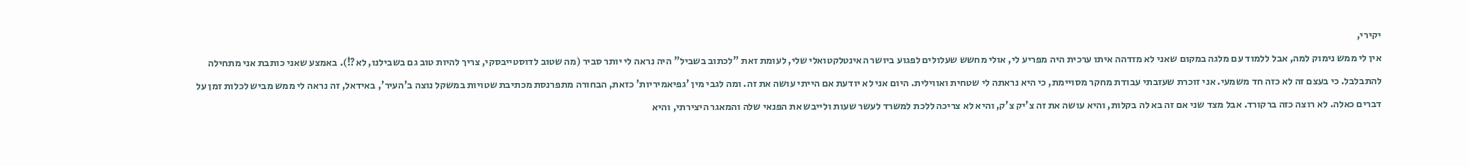יקירי,
אין לי ממש נימוק למה, אבל ללמוד עם מלגה במקום שאני לא מזדהה איתו ערכית היה מפריע לי, אולי מחשש שעלולים לפגוע ביושר האינטלקטואלי שלי, לעומת זאת "לכתוב בשביל" היה נראה לי יותר סביר (מה שטוב לדוסטייבסקי, צריך להיות טוב גם בשבילנו, לא?!). באמצע שאני כותבת אני מתחילה להתבלבל. כי בעצם זה לא כזה חד משמעי. אני זוכרת שעזבתי עבודת מחקר מסויימת, כי היא נראתה לי שטחית ואווילית. היום אני לא יודעת אם הייתי עושה את זה. ומה לגבי מין 'גפיאמיריות' כזאת, הבחורה מתפרנסת מכתיבת שטויות במשקל נוצה ב'העיר', באידאל, זה נראה לי ממש מביש לכלות זמן על דברים כאלה. לא רוצה כזה ברקורד. אבל מצד שני אם זה בא לה בקלות, והיא עושה את זה צ'יק צ'ק, והיא לא צריכה ללכת למשרד לעשר שעות ולייבש את הפנאי שלה והמאגר היצירתי, והיא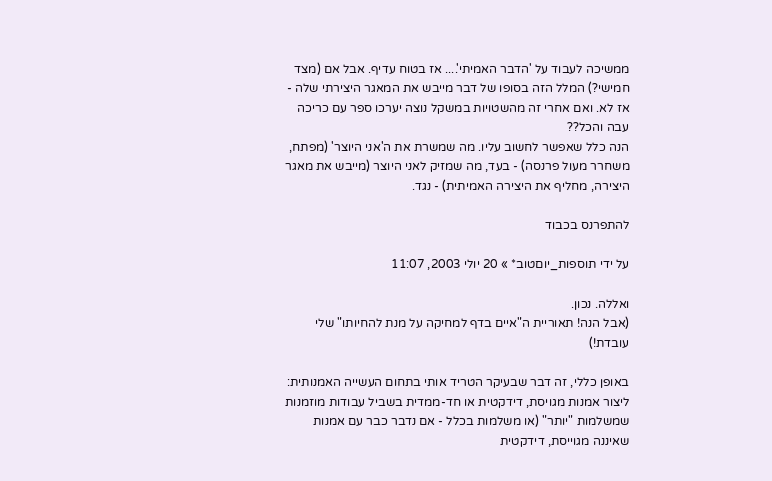ממשיכה לעבוד על 'הדבר האמיתי'.... אז בטוח עדיף. אבל אם (מצד חמישי?) המלל הזה בסופו של דבר מייבש את המאגר היצירתי שלה - אז לא. ואם אחרי זה מהשטויות במשקל נוצה יערכו ספר עם כריכה עבה והכל??
הנה כלל שאפשר לחשוב עליו. מה שמשרת את ה'אני היוצר' (מפתח, משחרר מעול פרנסה) - בעד, מה שמזיק לאני היוצר (מייבש את מאגר היצירה, מחליף את היצירה האמיתית) - נגד.

להתפרנס בכבוד

על ידי תוספות_יוםטוב* » 20 יולי 2003, 11:07

ואללה. נכון.
(אבל הנה! תאוריית ה"איים בדף למחיקה על מנת להחיותו" שלי עובדת!)

באופן כללי, זה דבר שבעיקר הטריד אותי בתחום העשייה האמנותית: ליצור אמנות מגויסת, דידקטית או חד-ממדית בשביל עבודות מוזמנות שמשלמות "יותר" (או משלמות בכלל - אם נדבר כבר עם אמנות שאיננה מגוייסת, דידקטית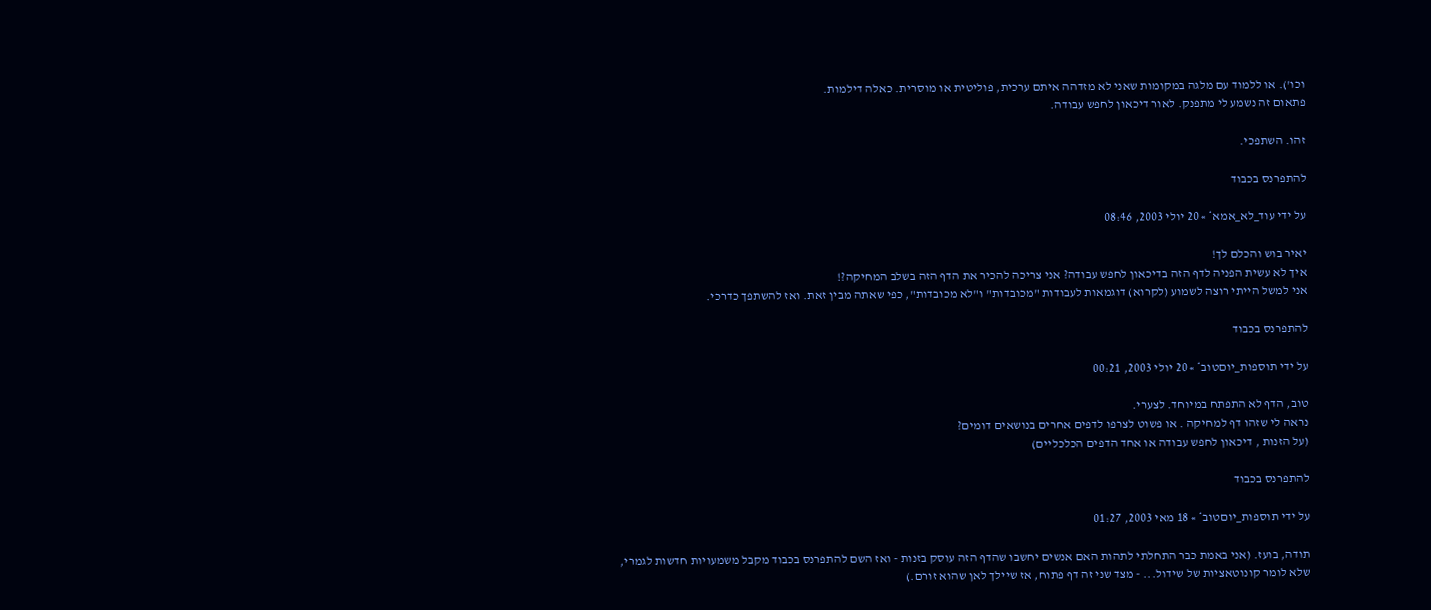וכו'). או ללמוד עם מלגה במקומות שאני לא מזדהה איתם ערכית, פוליטית או מוסרית. כאלה דילמות.
פתאום זה נשמע לי מתפנק. לאור דיכאון לחפש עבודה.

זהו. השתפכי.

להתפרנס בכבוד

על ידי עוד_לא_אמא* » 20 יולי 2003, 08:46

יאיר בוש והכלם לך!
איך לא עשית הפניה לדף הזה בדיכאון לחפש עבודה? אני צריכה להכיר את הדף הזה בשלב המחיקה?!
אני למשל הייתי רוצה לשמוע (לקרוא) דוגמאות לעבודות "מכובדות" ו"לא מכובדות", כפי שאתה מבין זאת. ואז להשתפך כדרכי.

להתפרנס בכבוד

על ידי תוספות_יוםטוב* » 20 יולי 2003, 00:21

טוב, הדף לא התפתח במיוחד. לצערי.
נראה לי שזהו דף למחיקה . או פשוט לצרפו לדפים אחרים בנושאים דומים?
(על הזנות , דיכאון לחפש עבודה או אחד הדפים הכלכליים)

להתפרנס בכבוד

על ידי תוספות_יוםטוב* » 18 מאי 2003, 01:27

תודה, בועז. (אני באמת כבר התחלתי לתהות האם אנשים יחשבו שהדף הזה עוסק בזנות - ואז השם להתפרנס בכבוד מקבל משמעויות חדשות לגמרי, שלא לומר קונוטאציות של שידול... - מצד שני זה דף פתוח, אז שיילך לאן שהוא זורם.)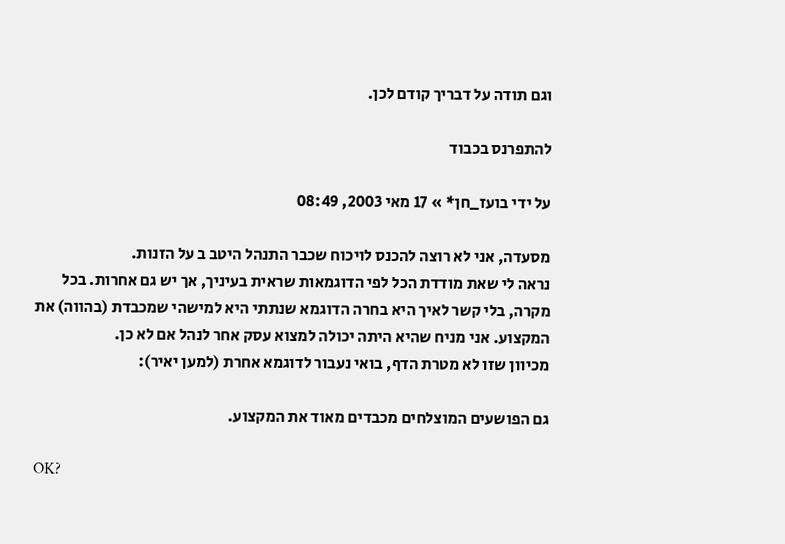וגם תודה על דבריך קודם לכן.

להתפרנס בכבוד

על ידי בועז_חן* » 17 מאי 2003, 08:49

מסעדה, אני לא רוצה להכנס לויכוח שכבר התנהל היטב ב על הזנות.
נראה לי שאת מודדת הכל לפי הדוגמאות שראית בעיניך, אך יש גם אחרות. בכל מקרה, בלי קשר לאיך היא בחרה הדוגמא שנתתי היא למישהי שמכבדת (בהווה) את המקצוע. אני מניח שהיא היתה יכולה למצוא עסק אחר לנהל אם לא כן.
מכיוון שזו לא מטרת הדף, בואי נעבור לדוגמא אחרת (למען יאיר):

גם הפושעים המוצלחים מכבדים מאוד את המקצוע.

OK?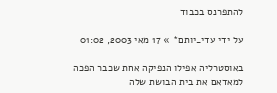להתפרנס בכבוד

על ידי עדי_יותם* » 17 מאי 2003, 01:02

באוסטרליה אפילו הנפיקה אחת שכבר הפכה למאדאם את בית הבושת שלה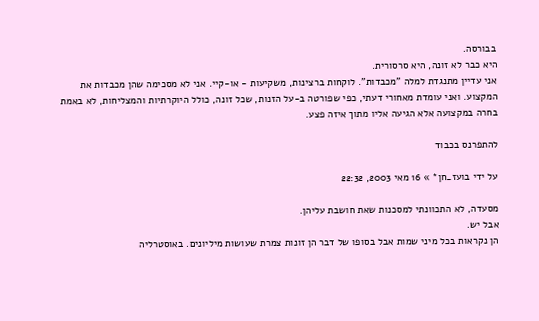בבורסה.
היא כבר לא זונה, היא סרסורית.
אני עדיין מתנגדת למלה "מכבדות". לוקחות ברצינות, משקיעות - או-קיי. אני לא מסכימה שהן מכבדות את המקצוע. ואני עומדת מאחורי דעתי, כפי שפורטה ב-על הזנות, שכל זונה, כולל היוקרתיות והמצליחות, לא באמת בחרה במקצועה אלא הגיעה אליו מתוך איזה פצע.

להתפרנס בכבוד

על ידי בועז_חן* » 16 מאי 2003, 22:32

מסעדה, לא התכוונתי למסכנות שאת חושבת עליהן.
אבל יש.
הן נקראות בכל מיני שמות אבל בסופו של דבר הן זונות צמרת שעושות מיליונים. באוסטרליה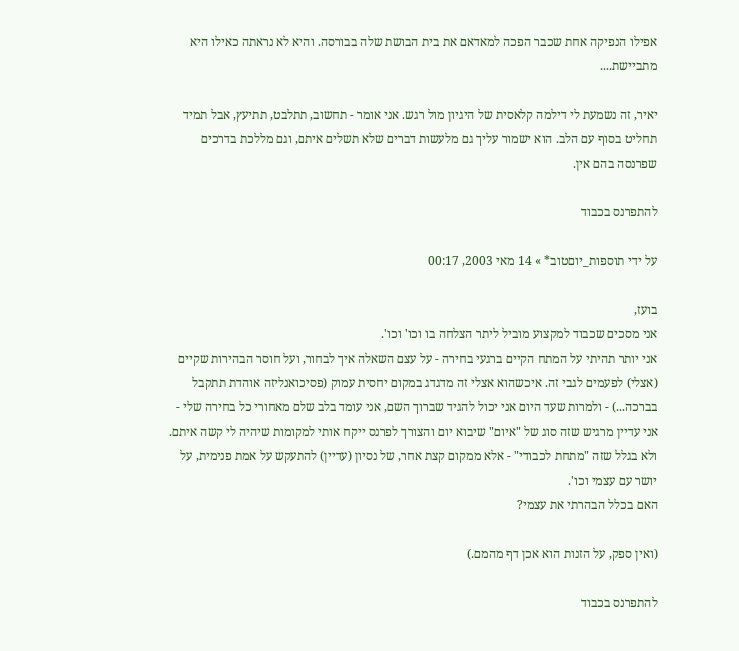אפילו הנפיקה אחת שכבר הפכה למאדאם את בית הבושת שלה בבורסה. והיא לא נראתה כאילו היא מתביישת....

יאיר, זה נשמעת לי דילמה קלאסית של היגיון מול רגש. אני אומר - תחשוב, תתלבט, תתיעץ, אבל תמיד תחליט בסוף עם הלב. הוא ישמור עליך גם מלעשות דברים שלא תשלים איתם, וגם מללכת בדרכים שפרנסה בהם אין.

להתפרנס בכבוד

על ידי תוספות_יוםטוב* » 14 מאי 2003, 00:17

בועז,
אני מסכים שכבוד למקצוע מוביל ליתר הצלחה בו וכו' וכו'.
אני יותר תהיתי על המתח הקיים ברגעי בחירה - על עצם השאלה איך לבחור, ועל חוסר הבהירות שקיים (אצלי) לפעמים לגבי זה. איכשהוא אצלי זה מדגדג במקום יחסית עמוק (פסיכואנליזה אוהדת תתקבל בברכה...) - ולמרות שעד היום אני יכול להגיד שברוך השם, אני עומד בלב שלם מאחורי כל בחירה שלי - אני עדיין מרגיש שזה סוג של "איום" שיבוא יום והצורך לפרנס ייקח אותי למקומות שיהיה לי קשה איתם.
ולא בגלל שזה "מתחת לכבודי" - אלא ממקום קצת אחר, של נסיון (עדיין) להתעקש על אמת פנימית, על יושר עם עצמי וכו'.
האם בכלל הבהרתי את עצמי?

(ואין ספק, על הזנות הוא אכן דף מהמם.)

להתפרנס בכבוד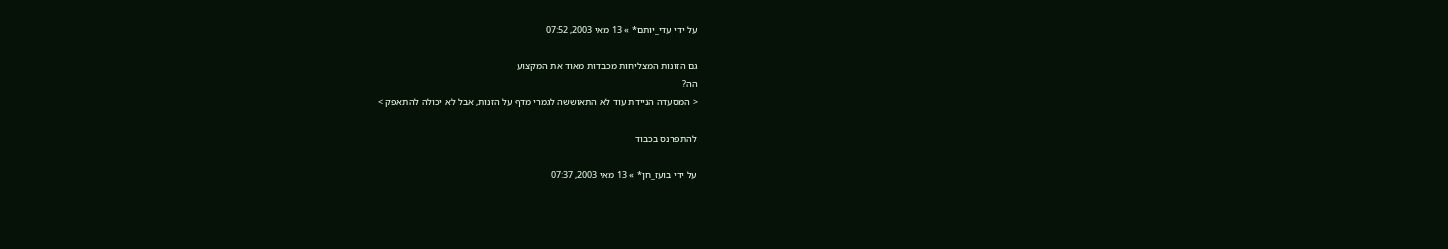על ידי עדי_יותם* » 13 מאי 2003, 07:52

גם הזונות המצליחות מכבדות מאוד את המקצוע
הה?
< המסעדה הניידת עוד לא התאוששה לגמרי מדף על הזנות, אבל לא יכולה להתאפק >

להתפרנס בכבוד

על ידי בועז_חן* » 13 מאי 2003, 07:37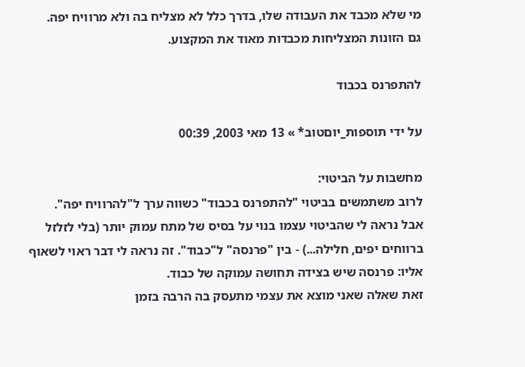מי שלא מכבד את העבודה שלו, בדרך כלל לא מצליח בה ולא מרוויח יפה.
גם הזונות המצליחות מכבדות מאוד את המקצוע.

להתפרנס בכבוד

על ידי תוספות_יוםטוב* » 13 מאי 2003, 00:39

מחשבות על הביטוי:
לרוב משתמשים בביטוי "להתפרנס בכבוד" כשווה ערך ל"להרוויח יפה".
אבל נראה לי שהביטוי עצמו בנוי על בסיס של מתח עמוק יותר (בלי לזלזל ברווחים יפים, חלילה...) - בין "פרנסה" ל"כבוד". זה נראה לי דבר ראוי לשאוף אליו: פרנסה שיש בצידה תחושה עמוקה של כבוד.
זאת שאלה שאני מוצא את עצמי מתעסק בה הרבה בזמן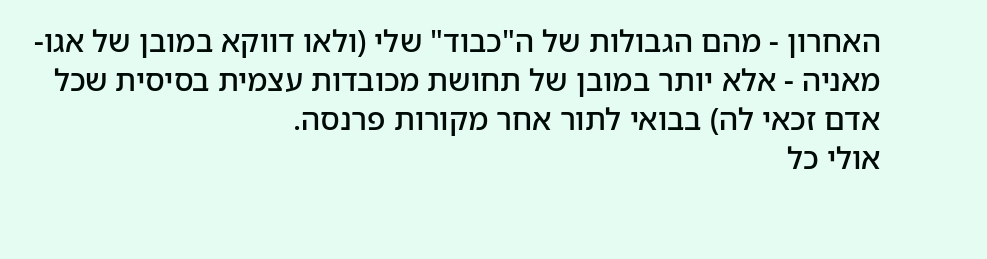האחרון - מהם הגבולות של ה"כבוד" שלי (ולאו דווקא במובן של אגו-מאניה - אלא יותר במובן של תחושת מכובדות עצמית בסיסית שכל אדם זכאי לה) בבואי לתור אחר מקורות פרנסה.
אולי כל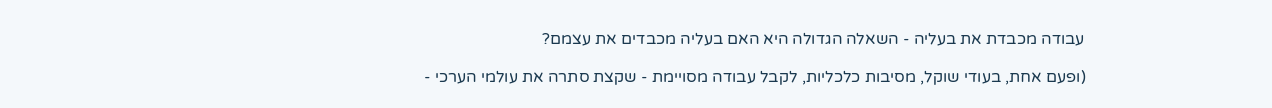עבודה מכבדת את בעליה - השאלה הגדולה היא האם בעליה מכבדים את עצמם?

(ופעם אחת, בעודי שוקל, מסיבות כלכליות, לקבל עבודה מסויימת - שקצת סתרה את עולמי הערכי -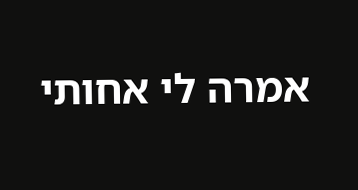אמרה לי אחותי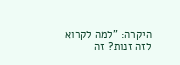היקרה: "למה לקרוא לזה זנות? זה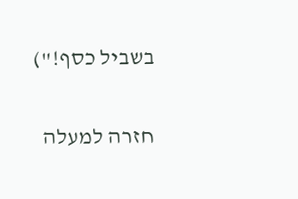בשביל כסף!")

חזרה למעלה